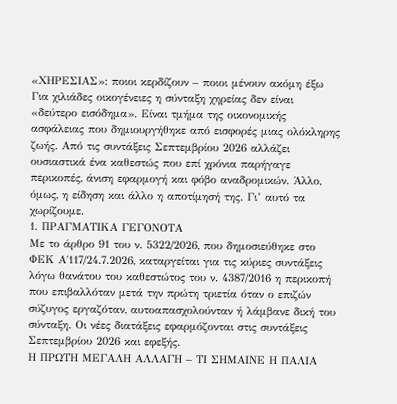«ΧΗΡΕΣΙΑΣ»: ποιοι κερδίζουν – ποιοι μένουν ακόμη έξω
Για χιλιάδες οικογένειες η σύνταξη χηρείας δεν είναι «δεύτερο εισόδημα». Είναι τμήμα της οικονομικής ασφάλειας που δημιουργήθηκε από εισφορές μιας ολόκληρης ζωής. Από τις συντάξεις Σεπτεμβρίου 2026 αλλάζει ουσιαστικά ένα καθεστώς που επί χρόνια παρήγαγε περικοπές, άνιση εφαρμογή και φόβο αναδρομικών. Άλλο, όμως, η είδηση και άλλο η αποτίμησή της. Γι’ αυτό τα χωρίζουμε.
1. ΠΡΑΓΜΑΤΙΚΑ ΓΕΓΟΝΟΤΑ
Με το άρθρο 91 του ν. 5322/2026, που δημοσιεύθηκε στο ΦΕΚ Α΄117/24.7.2026, καταργείται για τις κύριες συντάξεις λόγω θανάτου του καθεστώτος του ν. 4387/2016 η περικοπή που επιβαλλόταν μετά την πρώτη τριετία όταν ο επιζών σύζυγος εργαζόταν, αυτοαπασχολούνταν ή λάμβανε δική του σύνταξη. Οι νέες διατάξεις εφαρμόζονται στις συντάξεις Σεπτεμβρίου 2026 και εφεξής.
Η ΠΡΩΤΗ ΜΕΓΑΛΗ ΑΛΛΑΓΗ – ΤΙ ΣΗΜΑΙΝΕ Η ΠΑΛΙΑ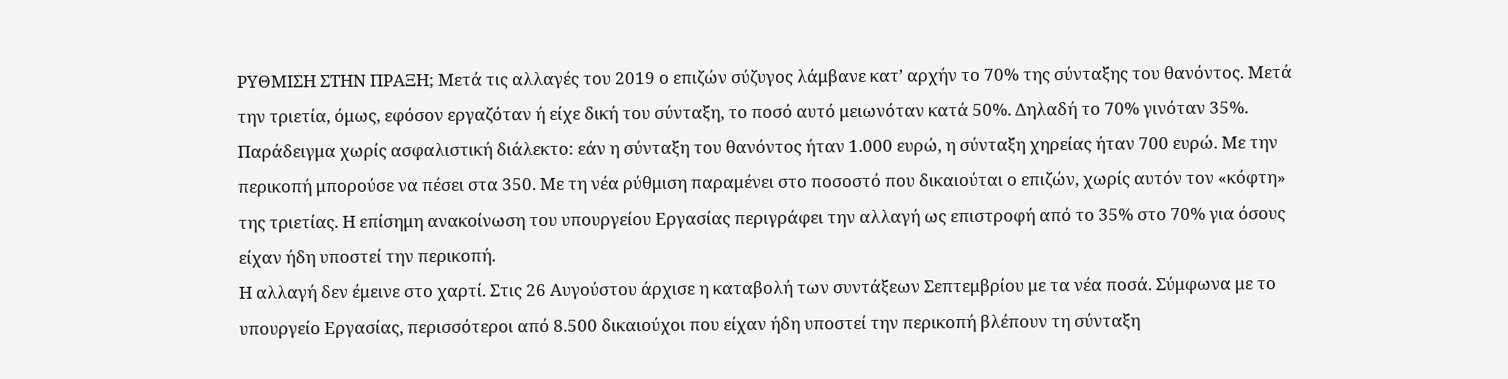ΡΥΘΜΙΣΗ ΣΤΗΝ ΠΡΑΞΗ; Μετά τις αλλαγές του 2019 ο επιζών σύζυγος λάμβανε κατ’ αρχήν το 70% της σύνταξης του θανόντος. Μετά την τριετία, όμως, εφόσον εργαζόταν ή είχε δική του σύνταξη, το ποσό αυτό μειωνόταν κατά 50%. Δηλαδή το 70% γινόταν 35%.
Παράδειγμα χωρίς ασφαλιστική διάλεκτο: εάν η σύνταξη του θανόντος ήταν 1.000 ευρώ, η σύνταξη χηρείας ήταν 700 ευρώ. Με την περικοπή μπορούσε να πέσει στα 350. Με τη νέα ρύθμιση παραμένει στο ποσοστό που δικαιούται ο επιζών, χωρίς αυτόν τον «κόφτη» της τριετίας. Η επίσημη ανακοίνωση του υπουργείου Εργασίας περιγράφει την αλλαγή ως επιστροφή από το 35% στο 70% για όσους είχαν ήδη υποστεί την περικοπή.
Η αλλαγή δεν έμεινε στο χαρτί. Στις 26 Αυγούστου άρχισε η καταβολή των συντάξεων Σεπτεμβρίου με τα νέα ποσά. Σύμφωνα με το υπουργείο Εργασίας, περισσότεροι από 8.500 δικαιούχοι που είχαν ήδη υποστεί την περικοπή βλέπουν τη σύνταξη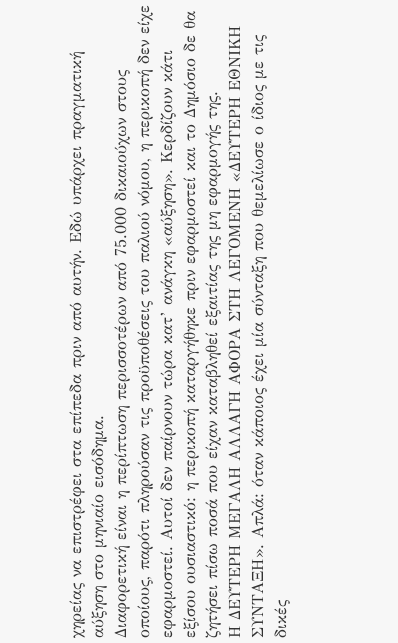χηρείας να επιστρέφει στα επίπεδα πριν από αυτήν. Εδώ υπάρχει πραγματική αύξηση στο μηνιαίο εισόδημα.
Διαφορετική είναι η περίπτωση περισσοτέρων από 75.000 δικαιούχων στους οποίους, παρότι πληρούσαν τις προϋποθέσεις του παλιού νόμου, η περικοπή δεν είχε εφαρμοστεί. Αυτοί δεν παίρνουν τώρα κατ’ ανάγκη «αύξηση». Κερδίζουν κάτι εξίσου ουσιαστικό: η περικοπή καταργήθηκε πριν εφαρμοστεί και το Δημόσιο δε θα ζητήσει πίσω ποσά που είχαν καταβληθεί εξαιτίας της μη εφαρμογής της.
Η ΔΕΥΤΕΡΗ ΜΕΓΑΛΗ ΑΛΛΑΓΗ ΑΦΟΡΑ ΣΤΗ ΛΕΓΟΜΕΝΗ «ΔΕΥΤΕΡΗ ΕΘΝΙΚΗ ΣΥΝΤΑΞΗ». Απλά: όταν κάποιος έχει μία σύνταξη που θεμελίωσε ο ίδιος με τις δικές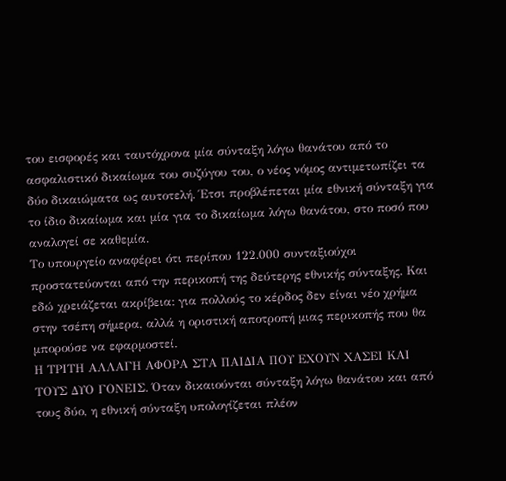του εισφορές και ταυτόχρονα μία σύνταξη λόγω θανάτου από το ασφαλιστικό δικαίωμα του συζύγου του, ο νέος νόμος αντιμετωπίζει τα δύο δικαιώματα ως αυτοτελή. Έτσι προβλέπεται μία εθνική σύνταξη για το ίδιο δικαίωμα και μία για το δικαίωμα λόγω θανάτου, στο ποσό που αναλογεί σε καθεμία.
Το υπουργείο αναφέρει ότι περίπου 122.000 συνταξιούχοι προστατεύονται από την περικοπή της δεύτερης εθνικής σύνταξης. Και εδώ χρειάζεται ακρίβεια: για πολλούς το κέρδος δεν είναι νέο χρήμα στην τσέπη σήμερα, αλλά η οριστική αποτροπή μιας περικοπής που θα μπορούσε να εφαρμοστεί.
Η ΤΡΙΤΗ ΑΛΛΑΓΗ ΑΦΟΡΑ ΣΤΑ ΠΑΙΔΙΑ ΠΟΥ ΕΧΟΥΝ ΧΑΣΕΙ ΚΑΙ ΤΟΥΣ ΔΥΟ ΓΟΝΕΙΣ. Όταν δικαιούνται σύνταξη λόγω θανάτου και από τους δύο, η εθνική σύνταξη υπολογίζεται πλέον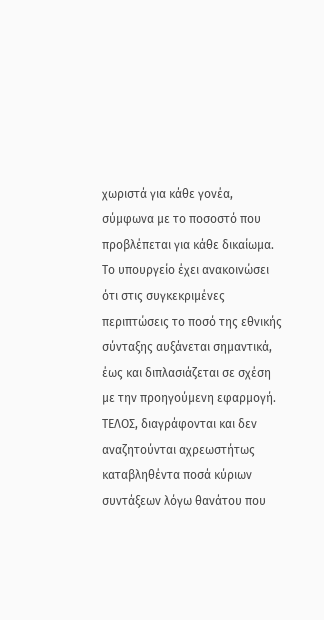χωριστά για κάθε γονέα, σύμφωνα με το ποσοστό που προβλέπεται για κάθε δικαίωμα. Το υπουργείο έχει ανακοινώσει ότι στις συγκεκριμένες περιπτώσεις το ποσό της εθνικής σύνταξης αυξάνεται σημαντικά, έως και διπλασιάζεται σε σχέση με την προηγούμενη εφαρμογή.
ΤΕΛΟΣ, διαγράφονται και δεν αναζητούνται αχρεωστήτως καταβληθέντα ποσά κύριων συντάξεων λόγω θανάτου που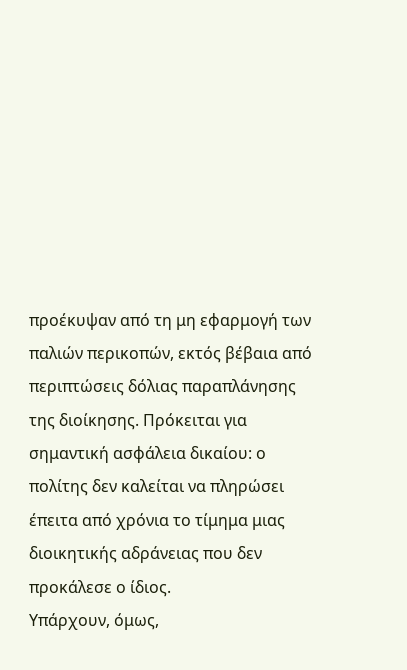προέκυψαν από τη μη εφαρμογή των παλιών περικοπών, εκτός βέβαια από περιπτώσεις δόλιας παραπλάνησης της διοίκησης. Πρόκειται για σημαντική ασφάλεια δικαίου: ο πολίτης δεν καλείται να πληρώσει έπειτα από χρόνια το τίμημα μιας διοικητικής αδράνειας που δεν προκάλεσε ο ίδιος.
Υπάρχουν, όμως,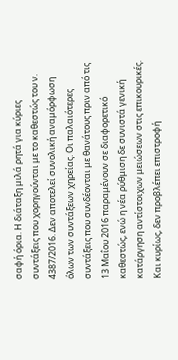σαφή όρια. Η διάταξη μιλά ρητά για κύριες συντάξεις που χορηγούνται με το καθεστώς του ν. 4387/2016. Δεν αποτελεί συνολική αναμόρφωση όλων των συντάξεων χηρείας. Οι παλαιότερες συντάξεις που συνδέονται με θανάτους πριν από τις 13 Μαΐου 2016 παραμένουν σε διαφορετικό καθεστώς, ενώ η νέα ρύθμιση δε συνιστά γενική κατάργηση αντίστοιχων μειώσεων στις επικουρικές. Και κυρίως, δεν προβλέπει επιστροφή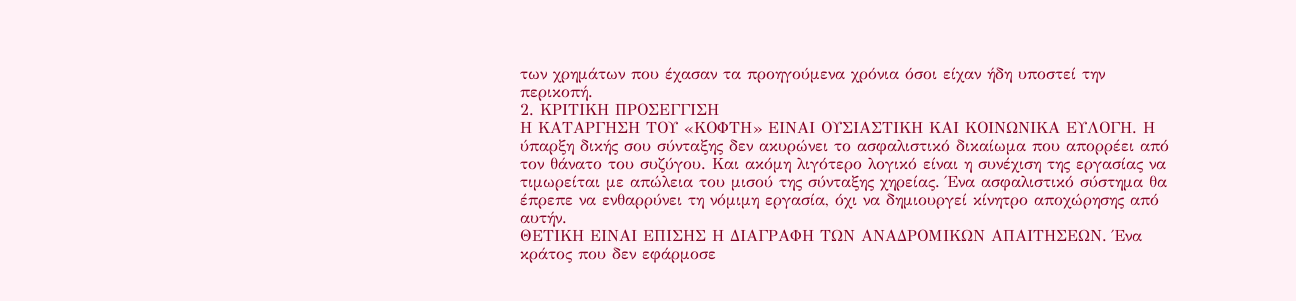των χρημάτων που έχασαν τα προηγούμενα χρόνια όσοι είχαν ήδη υποστεί την περικοπή.
2. ΚΡΙΤΙΚΗ ΠΡΟΣΕΓΓΙΣΗ
Η ΚΑΤΑΡΓΗΣΗ ΤΟΥ «ΚΟΦΤΗ» ΕΙΝΑΙ ΟΥΣΙΑΣΤΙΚΗ ΚΑΙ ΚΟΙΝΩΝΙΚΑ ΕΥΛΟΓΗ. Η ύπαρξη δικής σου σύνταξης δεν ακυρώνει το ασφαλιστικό δικαίωμα που απορρέει από τον θάνατο του συζύγου. Και ακόμη λιγότερο λογικό είναι η συνέχιση της εργασίας να τιμωρείται με απώλεια του μισού της σύνταξης χηρείας. Ένα ασφαλιστικό σύστημα θα έπρεπε να ενθαρρύνει τη νόμιμη εργασία, όχι να δημιουργεί κίνητρο αποχώρησης από αυτήν.
ΘΕΤΙΚΗ ΕΙΝΑΙ ΕΠΙΣΗΣ Η ΔΙΑΓΡΑΦΗ ΤΩΝ ΑΝΑΔΡΟΜΙΚΩΝ ΑΠΑΙΤΗΣΕΩΝ. Ένα κράτος που δεν εφάρμοσε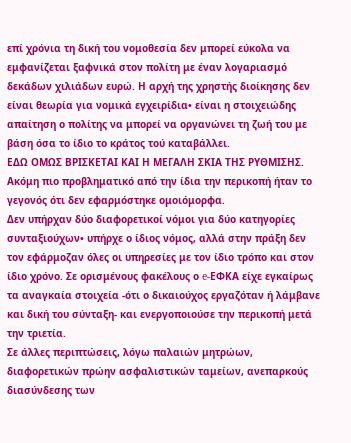επί χρόνια τη δική του νομοθεσία δεν μπορεί εύκολα να εμφανίζεται ξαφνικά στον πολίτη με έναν λογαριασμό δεκάδων χιλιάδων ευρώ. Η αρχή της χρηστής διοίκησης δεν είναι θεωρία για νομικά εγχειρίδια• είναι η στοιχειώδης απαίτηση ο πολίτης να μπορεί να οργανώνει τη ζωή του με βάση όσα το ίδιο το κράτος τού καταβάλλει.
ΕΔΩ ΟΜΩΣ ΒΡΙΣΚΕΤΑΙ ΚΑΙ Η ΜΕΓΑΛΗ ΣΚΙΑ ΤΗΣ ΡΥΘΜΙΣΗΣ. Ακόμη πιο προβληματικό από την ίδια την περικοπή ήταν το γεγονός ότι δεν εφαρμόστηκε ομοιόμορφα.
Δεν υπήρχαν δύο διαφορετικοί νόμοι για δύο κατηγορίες συνταξιούχων• υπήρχε ο ίδιος νόμος, αλλά στην πράξη δεν τον εφάρμοζαν όλες οι υπηρεσίες με τον ίδιο τρόπο και στον ίδιο χρόνο. Σε ορισμένους φακέλους ο e-ΕΦΚΑ είχε εγκαίρως τα αναγκαία στοιχεία -ότι ο δικαιούχος εργαζόταν ή λάμβανε και δική του σύνταξη- και ενεργοποιούσε την περικοπή μετά την τριετία.
Σε άλλες περιπτώσεις, λόγω παλαιών μητρώων, διαφορετικών πρώην ασφαλιστικών ταμείων, ανεπαρκούς διασύνδεσης των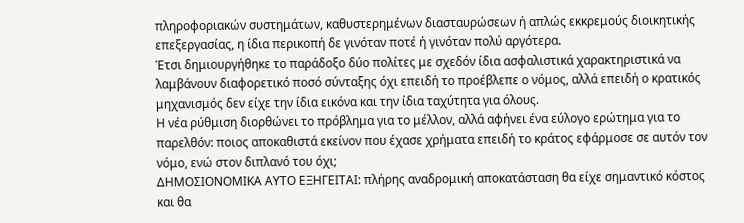πληροφοριακών συστημάτων, καθυστερημένων διασταυρώσεων ή απλώς εκκρεμούς διοικητικής επεξεργασίας, η ίδια περικοπή δε γινόταν ποτέ ή γινόταν πολύ αργότερα.
Έτσι δημιουργήθηκε το παράδοξο δύο πολίτες με σχεδόν ίδια ασφαλιστικά χαρακτηριστικά να λαμβάνουν διαφορετικό ποσό σύνταξης όχι επειδή το προέβλεπε ο νόμος, αλλά επειδή ο κρατικός μηχανισμός δεν είχε την ίδια εικόνα και την ίδια ταχύτητα για όλους.
Η νέα ρύθμιση διορθώνει το πρόβλημα για το μέλλον, αλλά αφήνει ένα εύλογο ερώτημα για το παρελθόν: ποιος αποκαθιστά εκείνον που έχασε χρήματα επειδή το κράτος εφάρμοσε σε αυτόν τον νόμο, ενώ στον διπλανό του όχι;
ΔΗΜΟΣΙΟΝΟΜΙΚΑ ΑΥΤΟ ΕΞΗΓΕΙΤΑΙ: πλήρης αναδρομική αποκατάσταση θα είχε σημαντικό κόστος και θα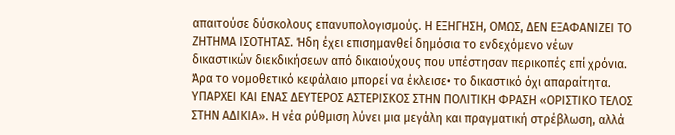απαιτούσε δύσκολους επανυπολογισμούς. Η ΕΞΗΓΗΣΗ, ΟΜΩΣ, ΔΕΝ ΕΞΑΦΑΝΙΖΕΙ ΤΟ ΖΗΤΗΜΑ ΙΣΟΤΗΤΑΣ. Ήδη έχει επισημανθεί δημόσια το ενδεχόμενο νέων δικαστικών διεκδικήσεων από δικαιούχους που υπέστησαν περικοπές επί χρόνια. Άρα το νομοθετικό κεφάλαιο μπορεί να έκλεισε• το δικαστικό όχι απαραίτητα.
ΥΠΑΡΧΕΙ ΚΑΙ ΕΝΑΣ ΔΕΥΤΕΡΟΣ ΑΣΤΕΡΙΣΚΟΣ ΣΤΗΝ ΠΟΛΙΤΙΚΗ ΦΡΑΣΗ «ΟΡΙΣΤΙΚΟ ΤΕΛΟΣ ΣΤΗΝ ΑΔΙΚΙΑ». Η νέα ρύθμιση λύνει μια μεγάλη και πραγματική στρέβλωση, αλλά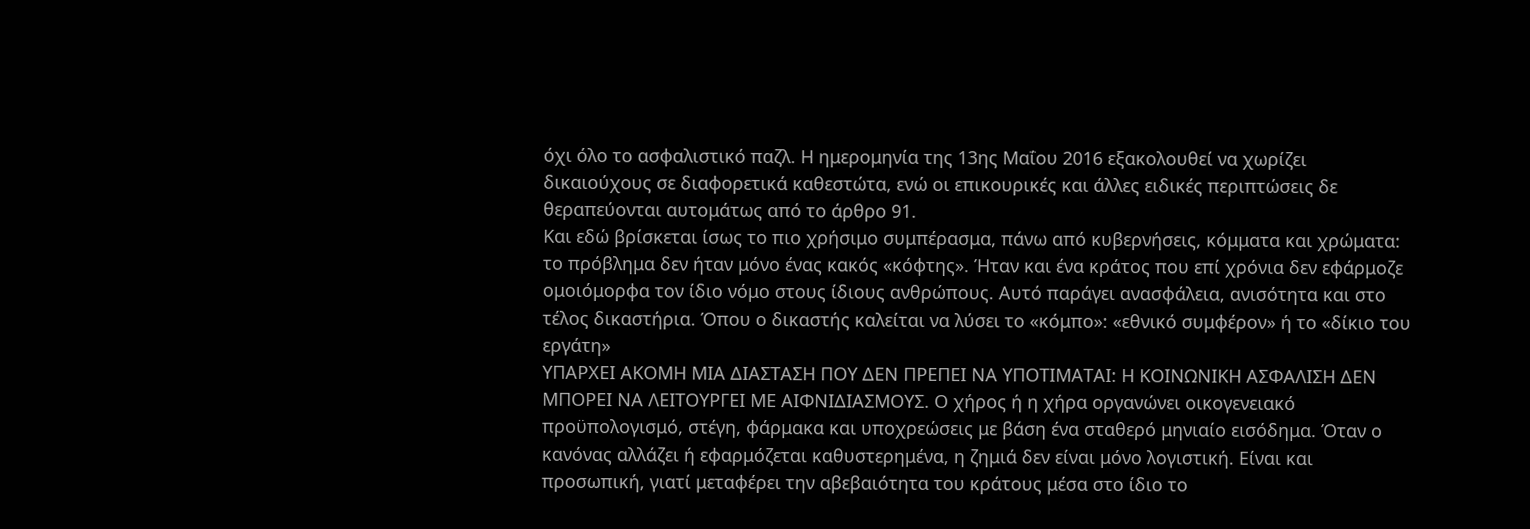όχι όλο το ασφαλιστικό παζλ. Η ημερομηνία της 13ης Μαΐου 2016 εξακολουθεί να χωρίζει δικαιούχους σε διαφορετικά καθεστώτα, ενώ οι επικουρικές και άλλες ειδικές περιπτώσεις δε θεραπεύονται αυτομάτως από το άρθρο 91.
Και εδώ βρίσκεται ίσως το πιο χρήσιμο συμπέρασμα, πάνω από κυβερνήσεις, κόμματα και χρώματα: το πρόβλημα δεν ήταν μόνο ένας κακός «κόφτης». Ήταν και ένα κράτος που επί χρόνια δεν εφάρμοζε ομοιόμορφα τον ίδιο νόμο στους ίδιους ανθρώπους. Αυτό παράγει ανασφάλεια, ανισότητα και στο τέλος δικαστήρια. Όπου ο δικαστής καλείται να λύσει το «κόμπο»: «εθνικό συμφέρον» ή το «δίκιο του εργάτη»
ΥΠΑΡΧΕΙ ΑΚΟΜΗ ΜΙΑ ΔΙΑΣΤΑΣΗ ΠΟΥ ΔΕΝ ΠΡΕΠΕΙ ΝΑ ΥΠΟΤΙΜΑΤΑΙ: Η ΚΟΙΝΩΝΙΚΗ ΑΣΦΑΛΙΣΗ ΔΕΝ ΜΠΟΡΕΙ ΝΑ ΛΕΙΤΟΥΡΓΕΙ ΜΕ ΑΙΦΝΙΔΙΑΣΜΟΥΣ. Ο χήρος ή η χήρα οργανώνει οικογενειακό προϋπολογισμό, στέγη, φάρμακα και υποχρεώσεις με βάση ένα σταθερό μηνιαίο εισόδημα. Όταν ο κανόνας αλλάζει ή εφαρμόζεται καθυστερημένα, η ζημιά δεν είναι μόνο λογιστική. Είναι και προσωπική, γιατί μεταφέρει την αβεβαιότητα του κράτους μέσα στο ίδιο το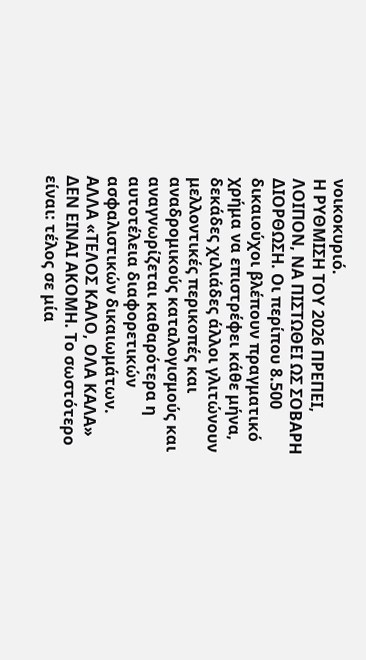νοικοκυριό.
Η ΡΥΘΜΙΣΗ ΤΟΥ 2026 ΠΡΕΠΕΙ, ΛΟΙΠΟΝ, ΝΑ ΠΙΣΤΩΘΕΙ ΩΣ ΣΟΒΑΡΗ ΔΙΟΡΘΩΣΗ. Οι περίπου 8.500 δικαιούχοι βλέπουν πραγματικό χρήμα να επιστρέφει κάθε μήνα, δεκάδες χιλιάδες άλλοι γλιτώνουν μελλοντικές περικοπές και αναδρομικούς καταλογισμούς και αναγνωρίζεται καθαρότερα η αυτοτέλεια διαφορετικών ασφαλιστικών δικαιωμάτων.
ΑΛΛΑ «ΤΕΛΟΣ ΚΑΛΟ, ΟΛΑ ΚΑΛΑ» ΔΕΝ ΕΙΝΑΙ ΑΚΟΜΗ. Το σωστότερο είναι: τέλος σε μία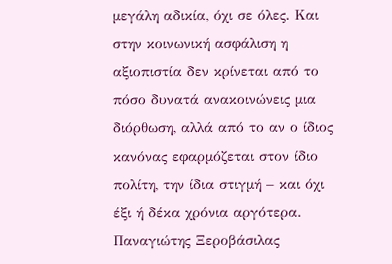μεγάλη αδικία, όχι σε όλες. Και στην κοινωνική ασφάλιση η αξιοπιστία δεν κρίνεται από το πόσο δυνατά ανακοινώνεις μια διόρθωση, αλλά από το αν ο ίδιος κανόνας εφαρμόζεται στον ίδιο πολίτη, την ίδια στιγμή – και όχι έξι ή δέκα χρόνια αργότερα.
Παναγιώτης Ξεροβάσιλας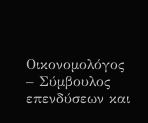Οικονομολόγος – Σύμβουλος επενδύσεων και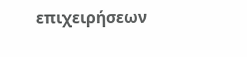επιχειρήσεων